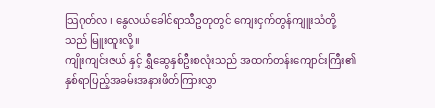သြဂုတ်လ ၊ နွေလယ်ခေါင်ရာသီဥတုတွင် ကျေးငှက်တွန်ကျူးသံတို့သည် မြူးထူးလို့။
ကျိုးကျင်းဇယ် နှင့် ရွှီဆွေနှစ်ဦးစလုံးသည် အထက်တန်းကျောင်းကြီး၏ နှစ်ရာပြည့်အခမ်းအနားဖိတ်ကြားလွှာ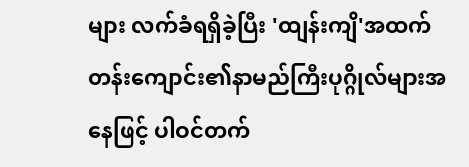များ လက်ခံရရှိခဲ့ပြီး 'ထျန်းကျိ'အထက်တန်းကျောင်း၏နာမည်ကြီးပုဂ္ဂိုလ်များအနေဖြင့် ပါဝင်တက်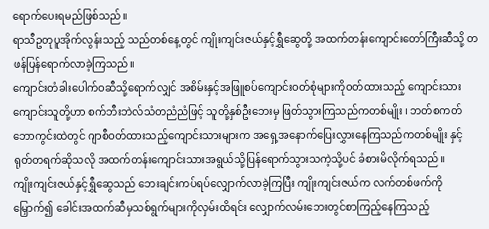ရောက်ပေးရမည်ဖြစ်သည်။
ရာသီဥတုပူအိုက်လွန်းသည့် သည်တစ်နေ့တွင် ကျိုးကျင်းဇယ်နှင့်ရွှီဆွေတို့ အထက်တန်းကျောင်းတော်ကြီးဆီသို့ တဖန်ပြန်ရောက်လာခဲ့ကြသည်။
ကျောင်းတံခါးပေါက်ဝဆီသို့ရောက်လျှင် အစိမ်းနှင့်အဖြူစပ်ကျောင်းဝတ်စုံများကိုဝတ်ထားသည့် ကျောင်းသားကျောင်းသူတို့ဟာ စက်ဘီးဘဲလ်သံတညံညံဖြင့် သူတို့နှစ်ဦးဘေးမှ ဖြတ်သွားကြသည်ကတစ်မျိုး ၊ ဘတ်စကတ်ဘောကွင်းထဲတွင် ဂျာစီဝတ်ထားသည့်ကျောင်းသားများက အရှေ့အနောက်ပြေးလွှားနေကြသည်ကတစ်မျိုး နှင့် ရုတ်တရက်ဆိုသလို အထက်တန်းကျောင်းသားအရွယ်သို့ပြန်ရောက်သွားသကဲ့သို့ပင် ခံစားမိလိုက်ရသည်။
ကျိုးကျင်းဇယ်နှင့်ရွှီဆွေသည် ဘေးချင်းကပ်ရပ်လျှောက်လာခဲ့ကြပြီး ကျိုးကျင်းဇယ်က လက်တစ်ဖက်ကိုမြှောက်၍ ခေါင်းအထက်ဆီမှသစ်ရွက်များကိုလှမ်းထိရင်း လျှောက်လမ်းဘေးတွင်စာကြည့်နေကြသည့်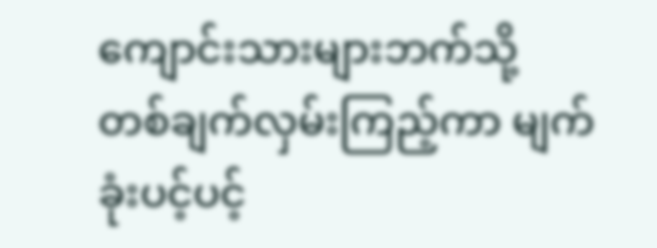ကျောင်းသားများဘက်သို့ တစ်ချက်လှမ်းကြည့်ကာ မျက်ခုံးပင့်ပင့်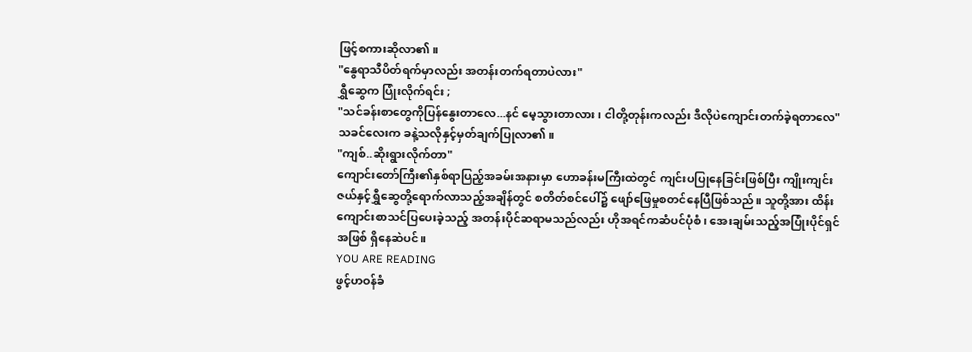ဖြင့်စကားဆိုလာ၏။
"နွေရာသီပိတ်ရက်မှာလည်း အတန်းတက်ရတာပဲလား"
ရွှီဆွေက ပြုံးလိုက်ရင်း ;
"သင်ခန်းစာတွေကိုပြန်နွေးတာလေ...နင် မေ့သွားတာလား ၊ ငါတို့တုန်းကလည်း ဒီလိုပဲကျောင်းတက်ခဲ့ရတာလေ"
သခင်လေးက ခနဲ့သလိုနှင့်မှတ်ချက်ပြုလာ၏။
"ကျစ်..ဆိုးရွားလိုက်တာ"
ကျောင်းတော်ကြီး၏နှစ်ရာပြည့်အခမ်းအနားမှာ ဟောခန်းမကြီးထဲတွင် ကျင်းပပြုနေခြင်းဖြစ်ပြီး ကျိုးကျင်းဇယ်နှင့်ရွှီဆွေတို့ရောက်လာသည့်အချိန်တွင် စတိတ်စင်ပေါ်၌ ဖျော်ဖြေမှုစတင်နေပြီဖြစ်သည်။ သူတို့အား ထိန်းကျောင်းစာသင်ပြပေးခဲ့သည့် အတန်းပိုင်ဆရာမသည်လည်း ဟိုအရင်ကဆံပင်ပုံစံ ၊ အေးချမ်းသည့်အပြုံးပိုင်ရှင်အဖြစ် ရှိနေဆဲပင်။
YOU ARE READING
ဖွင့်ဟဝန်ခံ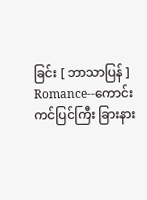ခြင်း [ ဘာသာပြန် ]
Romance--ကောင်းကင်ပြင်ကြီး ခြားနား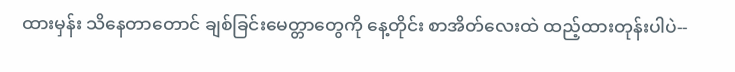ထားမှန်း သိနေတာတောင် ချစ်ခြင်းမေတ္တာတွေကို နေ့တိုင်း စာအိတ်လေးထဲ ထည့်ထားတုန်းပါပဲ--